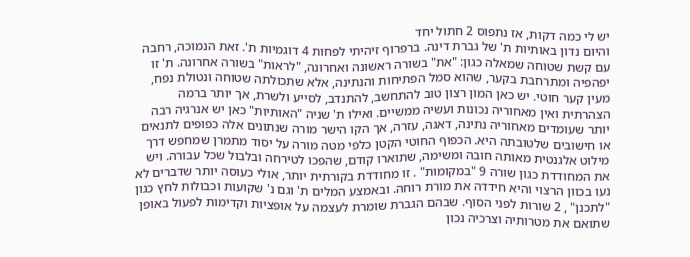יש לי כמה דקות, אז נתפוס 2 חתול יחד
והיום נדון באותיות ת' של גברת דינה. ברפרוף זיהיתי לפחות 4 דוגמיות ת'. זאת הנמוכה, רחבה עם קשת שטוחה שמאלה כגון: "את" בשורה ראשונה ואחרונה, "לראות" בשורה אחרונה. ת' זו יפהפיה ומתרחבת בקער, שהוא סמל הפתיחות והנתינה, אלא שתכולתה שטוחה ונטולת נפח, מעין קער חוטי. יש כאן המון רצון טוב להתחשב, להתנדב, לסייע ולשרת, אך יותר ברמה הצהרתית ואין מאחוריה נכונות ועשיה ממשיים. ואילו ת' שניה "האותיות" כאן יש אנרגיה רבה יותר שעומדים מאחוריה נתינה, דאגה, עזרה, אך הקו הישר מורה שנתונים אלה כפופים לתנאים או חישובים שלטובתה היא. הכפוף החוטי הקטן כלפי מטה מורה על יסוד מתמרן שמחפש דרך מילוט אלגנטית מאותה חובה ומשימה, שתוארו קודם, שהפכו לטירחה ובלבול שכל עבורה. ויש את המחודדת כגון שורה 9 "במקומות" . זו מחודדת בקורתית יותר, אולי כעוסה יותר שדברים לא נעו בכוון הרצוי והיא חידדה את מורת רוחה. ובאמצע המלים ת' וגם נ' שקועות וכבולות לחץ כגון "לתכנן" , 2 שורות לפני הסוף. שבהם הגברת שומרת לעצמה על אופציות וקדימות לפעול באופן שתואם את מטרותיה וצרכיה נכון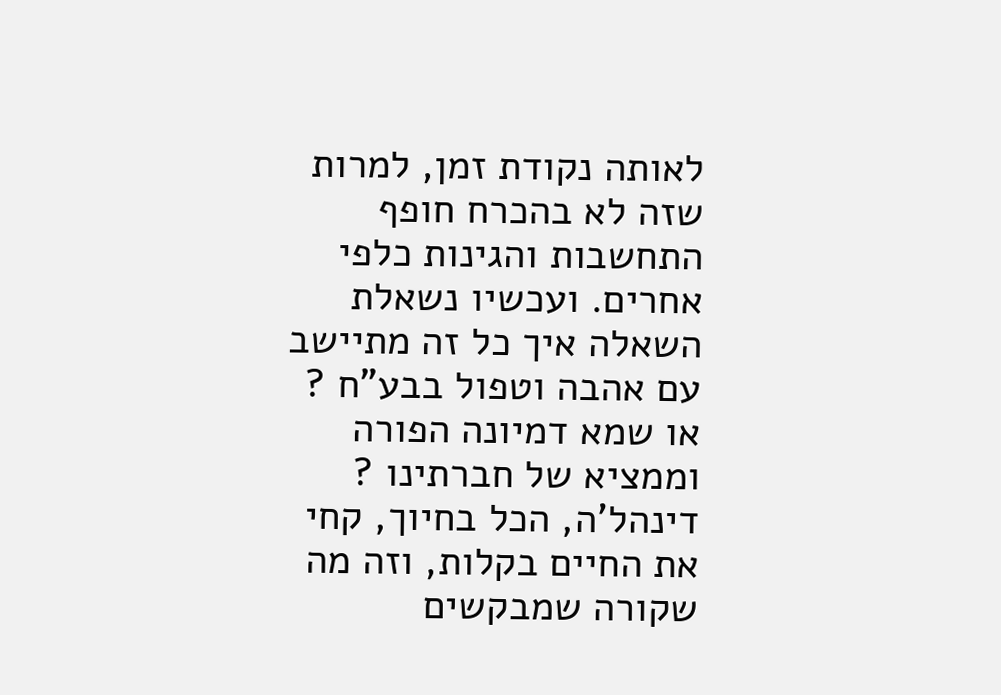לאותה נקודת זמן, למרות שזה לא בהכרח חופף התחשבות והגינות כלפי אחרים. ועכשיו נשאלת השאלה איך כל זה מתיישב עם אהבה וטפול בבע"ח ? או שמא דמיונה הפורה וממציא של חברתינו ? דינהל'ה, הכל בחיוך, קחי את החיים בקלות, וזה מה שקורה שמבקשים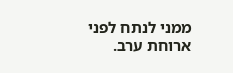ממני לנתח לפני ארוחת ערב.